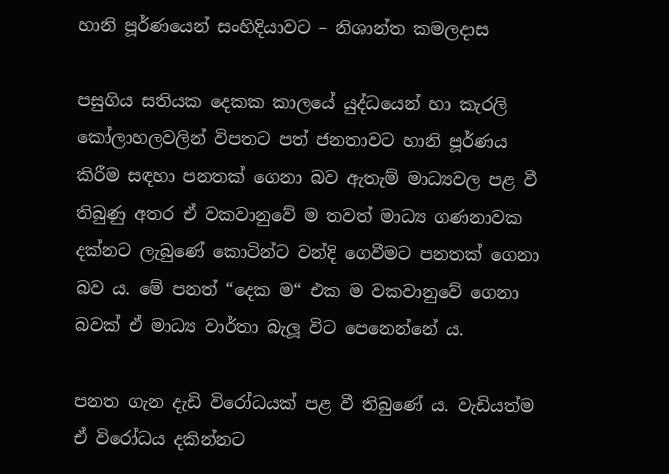හානි පූර්ණයෙන් සංහිදියාවට – නිශාන්ත කමලදාස

පසුගිය සතියක දෙකක කාලයේ යුද්ධයෙන් හා කැරලි කෝලාහලවලින් විපතට පත් ජනතාවට හානි පූර්ණය කිරීම සඳහා පනතක් ගෙනා බව ඇතැම් මාධ්‍යවල පළ වී තිබුණු අතර ඒ වකවානුවේ ම තවත් මාධ්‍ය ගණනාවක දක්නට ලැබුණේ කොටින්ට වන්දි ගෙවීමට පනතක් ගෙනා බව ය. මේ පනත් “දෙක ම“ එක ම වකවානුවේ ගෙනා බවක් ඒ මාධ්‍ය වාර්තා බැලූ විට පෙනෙන්නේ ය.

පනත ගැන දැඩි විරෝධයක් පළ වී තිබුණේ ය. වැඩියත්ම ඒ විරෝධය දකින්නට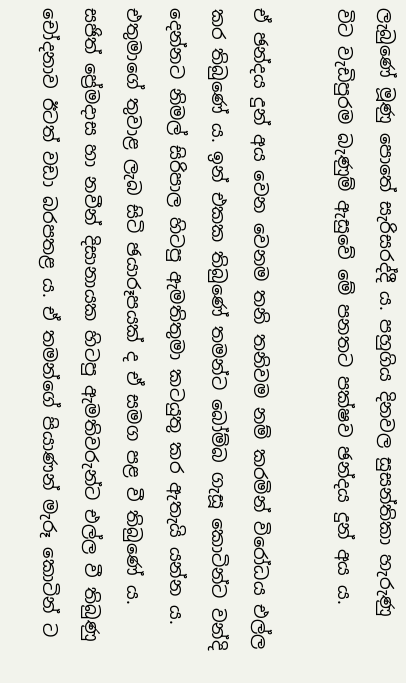ලැබුණේ මූණු පොතේ සැරිසරද්දී ය. පහුගිය දිනවල සුසන්තිකා හැරුණු විට වැඩිපුරම බැණුම් ඇසුවේ මේ පනතට පක්ෂව ඡන්දය දුන් අය ය.

ඒ ඡන්දය දුන් අය වෙන වෙනම තනි තනිවම නම් කරමින් විරෝධය එල්ල කර තිබුණේ ය. ඉන් එකක තිබුණේ තමන්ට බෝම්බ ගැසූ කොටින්ට වන්දි දෙන්නට නිමල් සිරිපාල හිටපු ඇමතිතුමා කටයුතු කර ඇතැයි යන්න ය. එතුමාගේ තුවාළ ලැබ සිටි ඡයාරූපයක් ද ඒ සමග පළ වී තිබුණේ ය. සජිත් ප්‍රේමදාස හා නවීන් දිසානායක හිටපු ඇමතිවරුන්ට එල්ල වී තිබුණු චෝදනාව ඊටත් වඩා බරපතළ ය. ඒ තමන්ගේ පියාණන් මැරූ කොටින් ට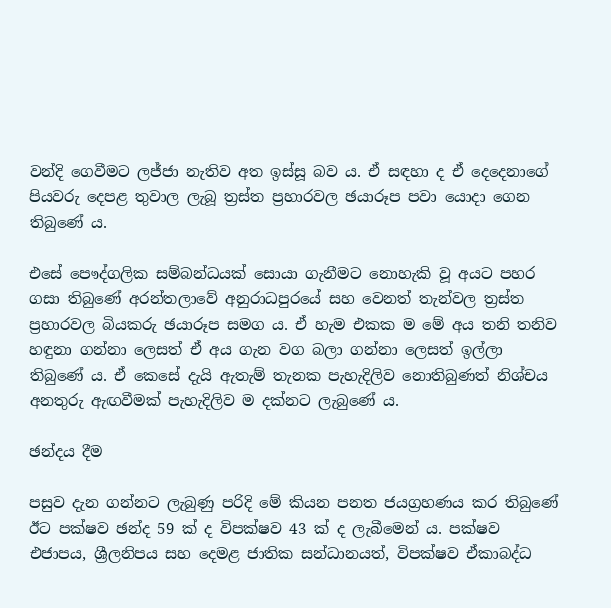වන්දි ගෙවීමට ලජ්ජා නැතිව අත ඉස්සූ බව ය. ඒ සඳහා ද ඒ දෙදෙනාගේ පියවරු දෙපළ තුවාල ලැබූ ත්‍රස්ත ප්‍රහාරවල ඡයාරූප පවා යොදා ගෙන තිබුණේ ය.

එසේ පෞද්ගලික සම්බන්ධයක් සොයා ගැනීමට නොහැකි වූ අයට පහර ගසා තිබුණේ අරන්තලාවේ අනුරාධපුරයේ සහ වෙනත් තැන්වල ත්‍රස්ත ප්‍රහාරවල බියකරු ඡයාරූප සමග ය. ඒ හැම එකක ම මේ අය තනි තනිව හඳුනා ගන්නා ලෙසත් ඒ අය ගැන වග බලා ගන්නා ලෙසත් ඉල්ලා තිබුණේ ය. ඒ කෙසේ දැයි ඇතැම් තැනක පැහැදිලිව නොතිබුණත් නිශ්චය අනතුරු ඇඟවීමක් පැහැදිලිව ම දක්නට ලැබුණේ ය.

ඡන්දය දීම

පසුව දැන ගන්නට ලැබුණු පරිදි මේ කියන පනත ජයග්‍රහණය කර තිබුණේ ඊට පක්ෂව ඡන්ද 59 ක් ද විපක්ෂව 43 ක් ද ලැබීමෙන් ය. පක්ෂව එජාපය, ශ්‍රීලනිපය සහ දෙමළ ජාතික සන්ධානයත්, විපක්ෂව ඒකාබද්ධ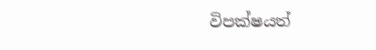විපක්ෂයත්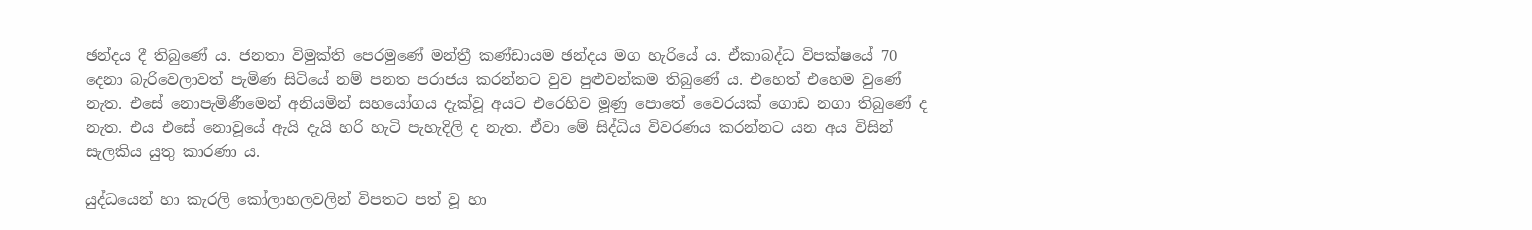ඡන්දය දී තිබුණේ ය. ජනතා විමුක්ති පෙරමුණේ මන්ත්‍රී කණ්ඩායම ඡන්දය මග හැරියේ ය. ඒකාබද්ධ විපක්ෂයේ 70 දෙනා බැරිවෙලාවත් පැමිණ සිටියේ නම් පනත පරාජය කරන්නට වුව පුළුවන්කම තිබුණේ ය. එහෙත් එහෙම වුණේ නැත. එසේ නොපැමිණීමෙන් අනියමින් සහයෝගය දැක්වූ අයට එරෙහිව මූණු පොතේ වෛරයක් ගොඩ නගා තිබුණේ ද නැත. එය එසේ නොවූයේ ඇයි දැයි හරි හැටි පැහැදිලි ද නැත. ඒවා මේ සිද්ධිය විවරණය කරන්නට යන අය විසින් සැලකිය යුතු කාරණා ය.

යුද්ධයෙන් හා කැරලි කෝලාහලවලින් විපතට පත් වූ හා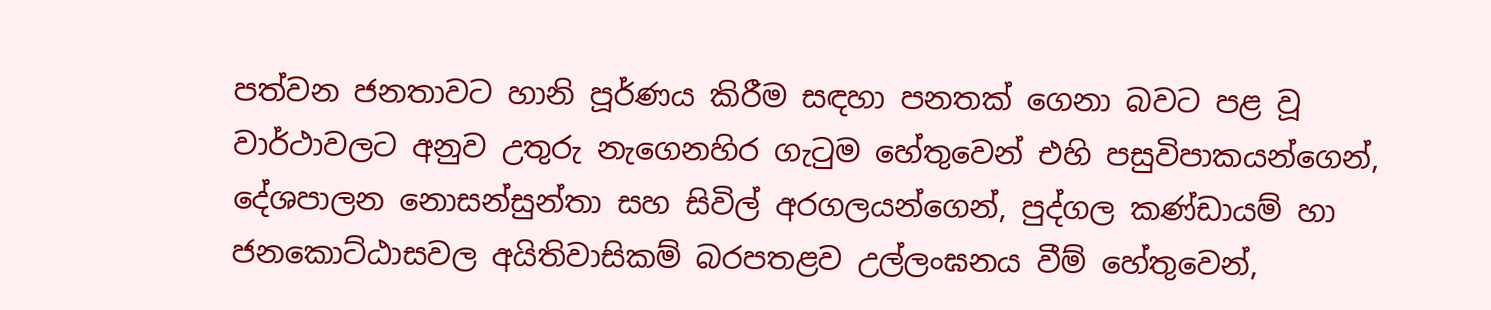පත්වන ජනතාවට හානි පූර්ණය කිරීම සඳහා පනතක් ගෙනා බවට පළ වූ වාර්ථාවලට අනුව උතුරු නැගෙනහිර ගැටුම හේතුවෙන් එහි පසුවිපාකයන්ගෙන්, දේශපාලන නොසන්සුන්තා සහ සිවිල් අරගලයන්ගෙන්, පුද්ගල කණ්ඩායම් හා ජනකොට්ඨාසවල අයිතිවාසිකම් බරපතළව උල්ලංඝනය වීම් හේතුවෙන්,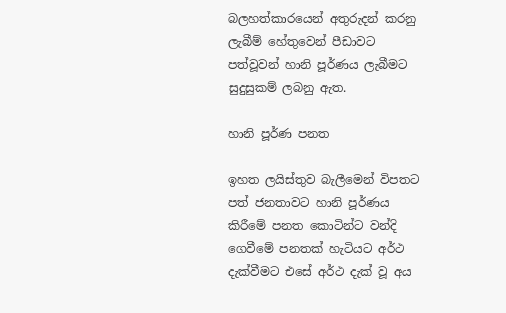බලහත්කාරයෙන් අතුරුදන් කරනු ලැබීම් හේතුවෙන් පීඩාවට පත්වූවන් හානි පූර්ණය ලැබීමට සුදුසුකම් ලබනු ඇත.

හානි පූර්ණ පනත

ඉහත ලයිස්තුව බැලීමෙන් විපතට පත් ජනතාවට හානි පූර්ණය කිරීමේ පනත කොටින්ට වන්දි ගෙවීමේ පනතක් හැටියට අර්ථ දැක්වීමට එසේ අර්ථ දැක් වූ අය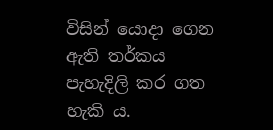විසින් යොදා ගෙන ඇති තර්කය පැහැදිලි කර ගත හැකි ය.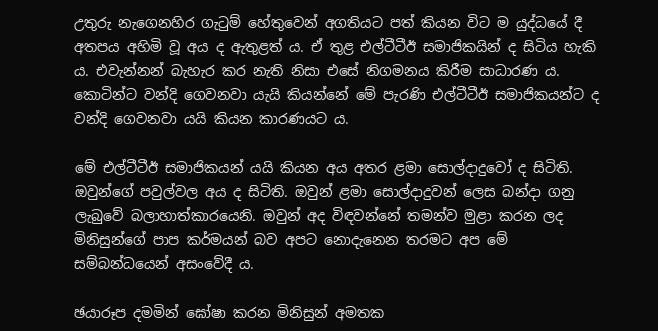උතුරු නැගෙනහිර ගැටුම් හේතුවෙන් අගතියට පත් කියන විට ම යුද්ධයේ දී අතපය අහිමි වූ අය ද ඇතුළත් ය. ඒ තුළ එල්ටීටීඊ සමාජිකයින් ද සිටිය හැකි ය. එවැන්නන් බැහැර කර නැති නිසා එසේ නිගමනය කිරීම සාධාරණ ය. කොටින්ට වන්දි ගෙවනවා යැයි කියන්නේ මේ පැරණි එල්ටීටීඊ සමාජිකයන්ට ද වන්දි ගෙවනවා යයි කියන කාරණයට ය.

මේ එල්ටීටීඊ සමාජිකයන් යයි කියන අය අතර ළමා සොල්දාදුවෝ ද සිටිති. ඔවුන්ගේ පවුල්වල අය ද සිටිති. ඔවුන් ළමා සොල්දාදුවන් ලෙස බන්දා ගනු ලැබුවේ බලාහාත්කාරයෙනි. ඔවුන් අද විඳවන්නේ තමන්ව මුළා කරන ලද මිනිසුන්ගේ පාප කර්මයන් බව අපට නොදැනෙන තරමට අප මේ සම්බන්ධයෙන් අසංවේදී ය.

ඡයාරූප දමමින් ඝෝෂා කරන මිනිසුන් අමතක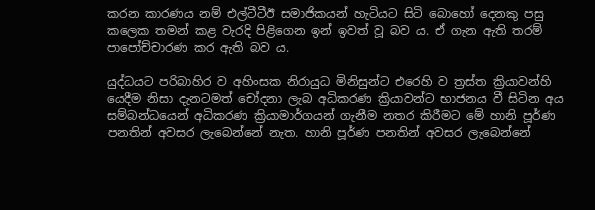කරන කාරණය නම් එල්ටීටීඊ සමාජිකයන් හැටියට සිටි බොහෝ දෙනකු පසු කලෙක තමන් කළ වැරදි පිළිගෙන ඉන් ඉවත් වූ බව ය. ඒ ගැන ඇති තරම් පාපෝච්චාරණ කර ඇති බව ය.

යුද්ධයට පරිබාහිර ව අහිංසක නිරායුධ මිනිසුන්ට එරෙහි ව ත්‍රස්ත ක්‍රියාවන්හි යෙදීම නිසා දැනටමත් චෝදනා ලැබ අධිකරණ ක්‍රියාවන්ට භාජනය වී සිටින අය සම්බන්ධයෙන් අධිකරණ ක්‍රියාමාර්ගයන් ගැනීම නතර කිරීමට මේ හානි පූර්ණ පනතින් අවසර ලැබෙන්නේ නැත. හානි පූර්ණ පනතින් අවසර ලැබෙන්නේ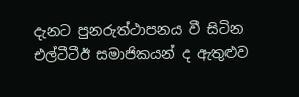දැනට පුනරුත්ථාපනය වී සිටින එල්ටීටීඊ සමාජිකයන් ද ඇතුළුව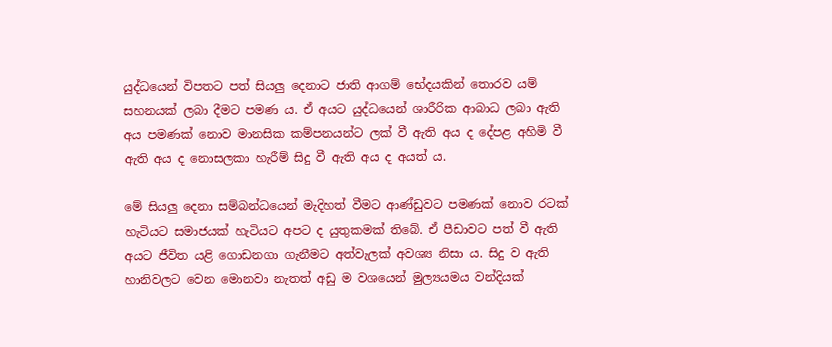යුද්ධයෙන් විපතට පත් සියලු දෙනාට ජාති ආගම් භේදයකින් තොරව යම් සහනයක් ලබා දීමට පමණ ය. ඒ අයට යුද්ධයෙන් ශාරීරික ආබාධ ලබා ඇති අය පමණක් නොව මානසික කම්පනයන්ට ලක් වී ඇති අය ද දේපළ අහිමි වී ඇති අය ද නොසලකා හැරීම් සිදු වී ඇති අය ද අයත් ය.

මේ සියලු දෙනා සම්බන්ධයෙන් මැදිහත් වීමට ආණ්ඩුවට පමණක් නොව රටක් හැටියට සමාජයක් හැටියට අපට ද යුතුකමක් තිබේ. ඒ පීඩාවට පත් වී ඇති අයට ජීවිත යළි ගොඩනගා ගැනීමට අත්වැලක් අවශ්‍ය නිසා ය. සිදු ව ඇති හානිවලට වෙන මොනවා නැතත් අඩු ම වශයෙන් මුල්‍යයමය වන්දියක්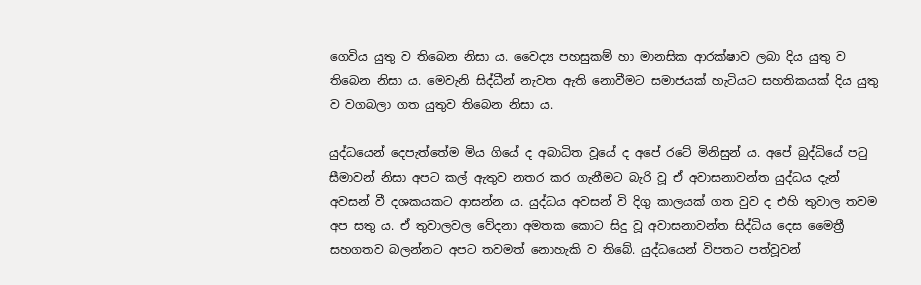ගෙවිය යුතු ව තිබෙන නිසා ය. වෛද්‍ය පහසුකම් හා මානසික ආරක්ෂාව ලබා දිය යුතු ව තිබෙන නිසා ය. මෙවැනි සිද්ධීන් නැවත ඇති නොවීමට සමාජයක් හැටියට සහතිකයක් දිය යුතු ව වගබලා ගත යුතුව තිබෙන නිසා ය.

යුද්ධයෙන් දෙපැත්තේම මිය ගියේ ද අබාධිත වූයේ ද අපේ රටේ මිනිසුන් ය. අපේ බුද්ධියේ පටු සීමාවන් නිසා අපට කල් ඇතුව නතර කර ගැනීමට බැරි වූ ඒ අවාසනාවන්ත යුද්ධය දැන් අවසන් වී දශකයකට ආසන්න ය. යුද්ධය අවසන් වි දිගු කාලයක් ගත වුව ද එහි තුවාල තවම අප සතු ය. ඒ තුවාලවල වේදනා අමතක කොට සිදු වූ අවාසනාවන්ත සිද්ධිය දෙස මෛත්‍රී සහගතව බලන්නට අපට තවමත් නොහැකි ව තිබේ. යුද්ධයෙන් විපතට පත්වූවන්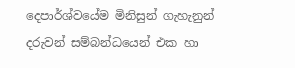දෙපාර්ශ්වයේම මිනිසුන් ගැහැනුන් දරුවන් සම්බන්ධයෙන් එක හා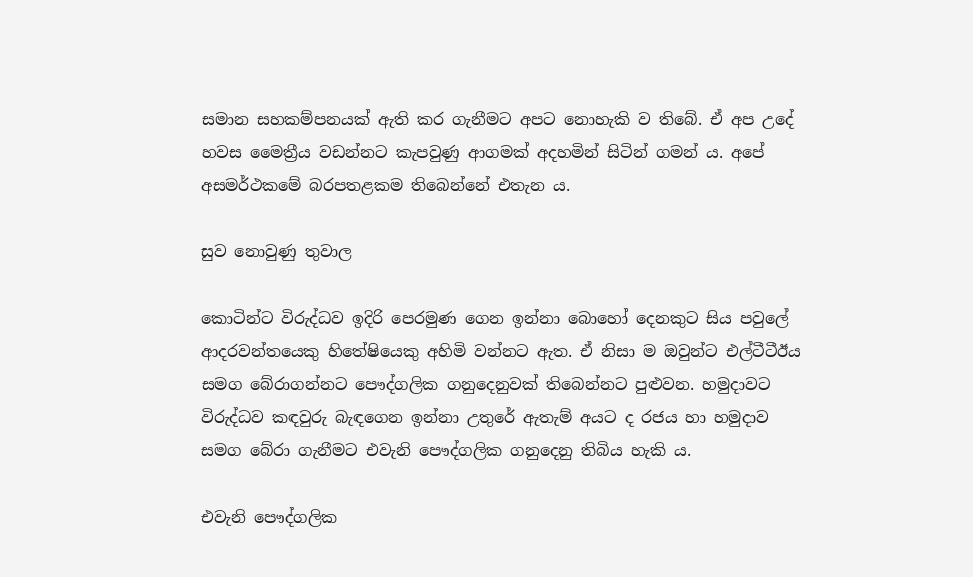සමාන සහකම්පනයක් ඇති කර ගැනීමට අපට නොහැකි ව තිබේ. ඒ අප උදේ හවස මෛත්‍රීය වඩන්නට කැපවුණු ආගමක් අදහමින් සිටින් ගමන් ය. අපේ අසමර්ථකමේ බරපතළකම තිබෙන්නේ එතැන ය.

සුව නොවුණු තුවාල

කොටින්ට විරුද්ධව ඉදිරි පෙරමුණ ගෙන ඉන්නා බොහෝ දෙනකුට සිය පවුලේ ආදරවන්තයෙකු හිතේෂියෙකු අහිමි වන්නට ඇත. ඒ නිසා ම ඔවුන්ට එල්ටීටීඊය සමග බේරාගන්නට පෞද්ගලික ගනුදෙනුවක් තිබෙන්නට පුළුවන. හමුදාවට විරුද්ධව කඳවුරු බැඳගෙන ඉන්නා උතුරේ ඇතැම් අයට ද රජය හා හමුදාව සමග බේරා ගැනීමට එවැනි පෞද්ගලික ගනුදෙනු තිබිය හැකි ය.

එවැනි පෞද්ගලික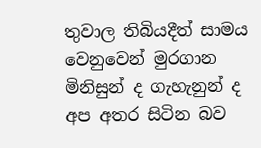තුවාල තිබියදීත් සාමය වෙනුවෙන් මුරගාන මිනිසුන් ද ගැහැනුන් ද අප අතර සිටින බව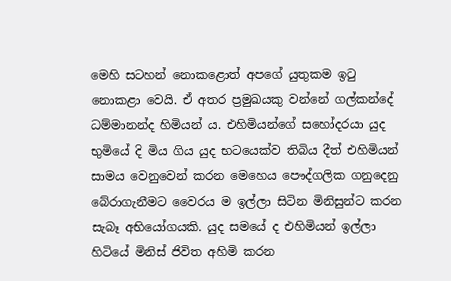මෙහි සටහන් නොකළොත් අපගේ යුතුකම ඉටු නොකළා වෙයි. ඒ අතර ප්‍රමුඛයකු වන්නේ ගල්කන්දේ ධම්මානන්ද හිමියන් ය. එහිමියන්ගේ සහෝදරයා යුද භුමියේ දි මිය ගිය යුද භටයෙක්ව තිබිය දීත් එහිමියන් සාමය වෙනුවෙන් කරන මෙහෙය පෞද්ගලික ගනුදෙනු බේරාගැනීමට වෛරය ම ඉල්ලා සිටින මිනිසුන්ට කරන සැබෑ අභියෝගයකි. යුද සමයේ ද එහිමියන් ඉල්ලා හිටියේ මිනිස් ජිවිත අහිමි කරන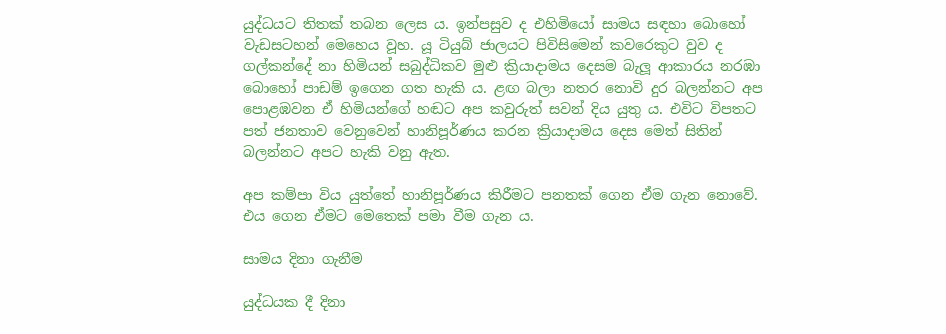යුද්ධයට තිතක් තබන ලෙස ය. ඉන්පසුව ද එහිමියෝ සාමය සඳහා බොහෝ වැඩසටහන් මෙහෙය වූහ. යූ ටියුබ් ජාලයට පිවිසිමෙන් කවරෙකුට වුව ද ගල්කන්දේ නා හිමියන් සබුද්ධිකව මුළු ක්‍රියාදාමය දෙසම බැලූ ආකාරය නරඹා බොහෝ පාඩම් ඉගෙන ගත හැකි ය. ළඟ බලා නතර නොවි දුර බලන්නට අප පොළඹවන ඒ හිමියන්ගේ හඬට අප කවුරුත් සවන් දිය යුතු ය. එවිට විපතට පත් ජනතාව වෙනුවෙන් හානිපූර්ණය කරන ක්‍රියාදාමය දෙස මෙත් සිතින් බලන්නට අපට හැකි වනු ඇත.

අප කම්පා විය යුත්තේ හානිපූර්ණය කිරීමට පනතක් ගෙන ඒම ගැන නොවේ. එය ගෙන ඒමට මෙතෙක් පමා වීම ගැන ය.

සාමය දිනා ගැනීම

යුද්ධයක දී දිනා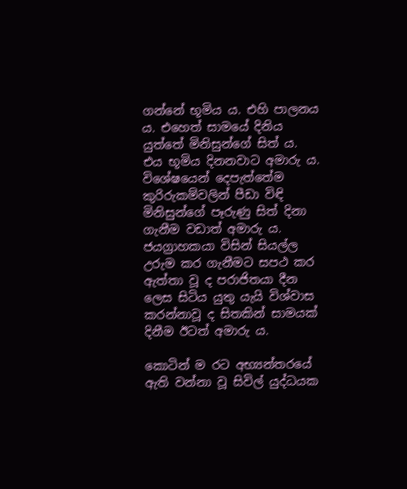ගන්නේ භූමිය ය. එහි පාලනය ය. එහෙත් සාමයේ දිනිය යුත්තේ මිනිසුන්ගේ සිත් ය. එය භූමිය දිනනවාට අමාරු ය. විශේෂයෙන් දෙපැත්තේම කුරිරුකම්වලින් පීඩා විඳි මිනිසුන්ගේ පෑරුණු සිත් දිනා ගැනීම වඩාත් අමාරු ය. ජයග්‍රාහකයා විසින් සියල්ල උරුම කර ගැනීමට සපථ කර ඇත්තා වූ ද පරාජිතයා දීන ලෙස සිටිය යුතු යැයි විශ්වාස කරන්නාවූ ද සිතකින් සාමයක් දිනීම ඊටත් අමාරු ය.

කොටින් ම රට අභ්‍යන්තරයේ ඇති වන්නා වූ සිවිල් යුද්ධයක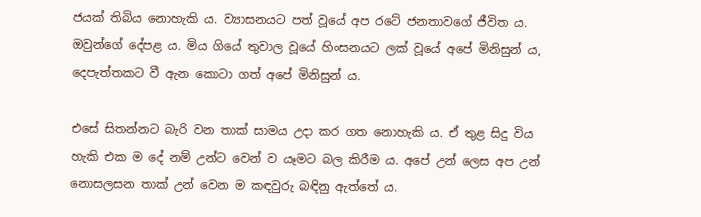ජයක් තිබිය නොහැකි ය. ව්‍යාසනයට පත් වූයේ අප රටේ ජනතාවගේ ජීවිත ය. ඔවුන්ගේ දේපළ ය. මිය ගියේ තුවාල වූයේ හිංසනයට ලක් වූයේ අපේ මිනිසුන් ය, දෙපැත්තකට වී ඇන කොටා ගත් අපේ මිනිසුන් ය.

එසේ සිතන්නට බැරි වන තාක් සාමය උදා කර ගත නොහැකි ය. ඒ තුළ සිදු විය හැකි එක ම දේ නම් උන්ට වෙන් ව යෑමට බල කිරීම ය. අපේ උන් ලෙස අප උන් නොසලසන තාක් උන් වෙන ම කඳවුරු බඳිනු ඇත්තේ ය.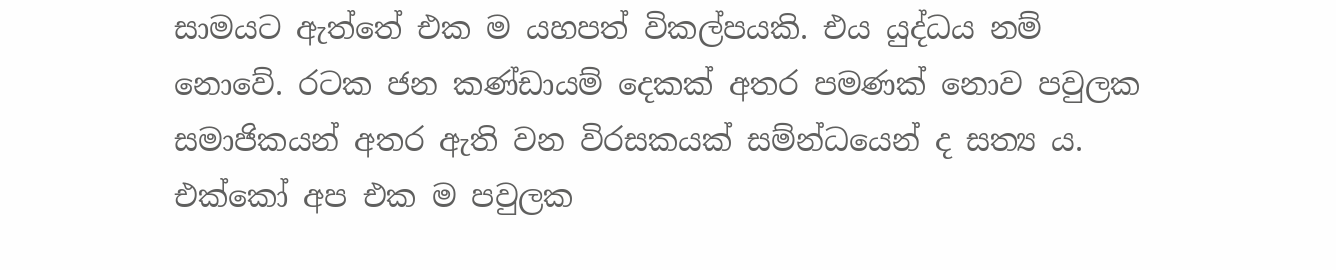සාමයට ඇත්තේ එක ම යහපත් විකල්පයකි. එය යුද්ධය නම් නොවේ. රටක ජන කණ්ඩායම් දෙකක් අතර පමණක් නොව පවුලක සමාජිකයන් අතර ඇති වන විරසකයක් සම්න්ධයෙන් ද සත්‍ය ය. එක්කෝ අප එක ම පවුලක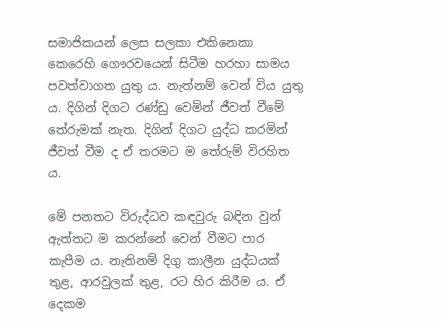සමාජිකයන් ලෙස සලකා එකිනෙකා කෙරෙහි ගෞරවයෙන් සිටීම හරහා සාමය පවත්වාගත යුතු ය. නැත්නම් වෙන් විය යුතු ය. දිගින් දිගට රණ්ඩු වෙමින් ජීවත් වීමේ තේරුමක් නැත. දිගින් දිගට යුද්ධ කරමින් ජීවත් වීම ද ඒ තරමට ම තේරුම් විරහිත ය.

මේ පනතට විරුද්ධව කඳවුරු බඳින වුන් ඇත්තට ම කරන්නේ වෙන් වීමට පාර කැපීම ය. නැතිනම් දිගු කාලීන යුද්ධයක් තුළ, ආරවුලක් තුළ, රට හිර කිරීම ය. ඒ දෙකම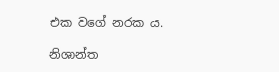එක වගේ නරක ය.

නිශාන්ත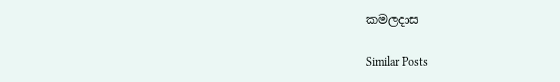කමලදාස

Similar Posts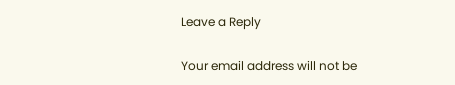Leave a Reply

Your email address will not be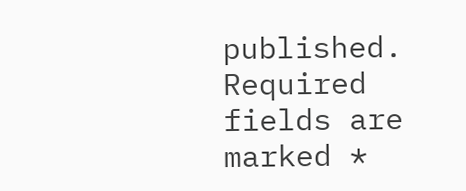published. Required fields are marked *